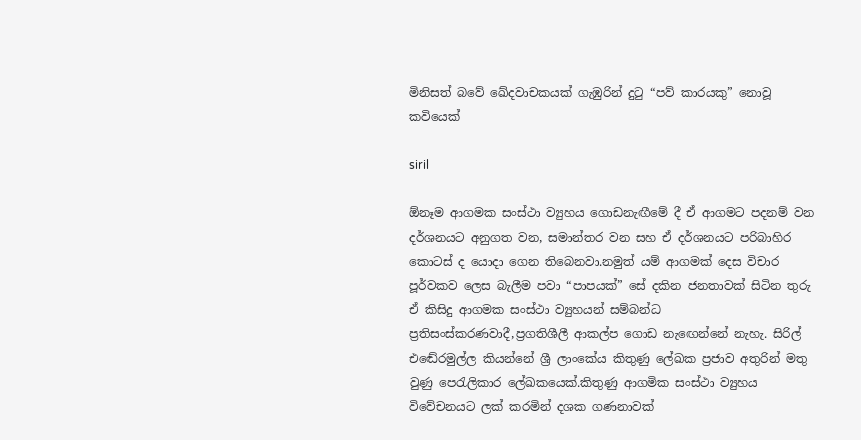මිනිසත් බවේ ඛේදවාචකයක් ගැඹුරින් දුටු “පව් කාරයකු” නොවූ කවියෙක්

siril

ඕනෑම ආගමක සංස්ථා ව්‍යුහය ගොඩනැඟීමේ දී ඒ ආගමට පදනම් වන දර්ශනයට අනුගත වන, සමාන්තර වන සහ ඒ දර්ශනයට පරිබාහිර කොටස් ද යොදා ගෙන තිබෙනවා.නමුත් යම් ආගමක් දෙස විචාර පූර්වකව ලෙස බැලීම පවා “පාපයක්” සේ දකින ජනතාවක් සිටින තුරු ඒ කිසිදු ආගමක සංස්ථා ව්‍යුහයන් සම්බන්ධ ප්‍රතිසංස්කරණවාදී,ප්‍රගතිශීලී ආකල්ප ගොඩ නැඟෙන්නේ නැහැ. සිරිල් එඬේරමුල්ල කියන්නේ ශ්‍රී ලාංකේය කිතුණු ලේඛක ප්‍රජාව අතුරින් මතු වුණු පෙරැලිකාර ලේඛකයෙක්.කිතුණු ආගමික සංස්ථා ව්‍යුහය විවේචනයට ලක් කරමින් දශක ගණනාවක්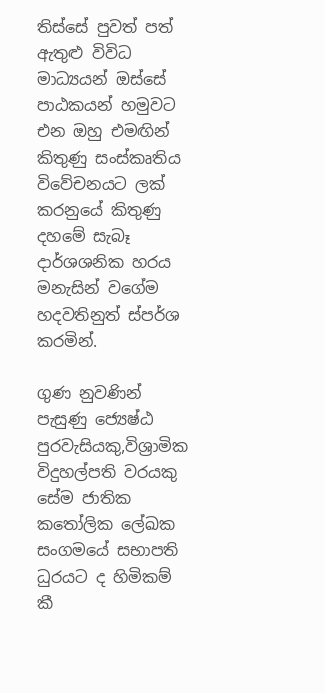තිස්සේ පුවත් පත් ඇතුළු විවිධ මාධ්‍යයන් ඔස්සේ පාඨකයන් හමුවට එන ඔහු එමඟින් කිතුණු සංස්කෘතිය විවේචනයට ලක් කරනුයේ කිතුණු දහමේ සැබෑ දාර්ශශනික හරය මනැසින් වගේම හදවතිනුත් ස්පර්ශ කරමින්.

ගුණ නුවණින් පැසුණු ජ්‍යෙෂ්ඨ පුරවැසියකු,විශ්‍රාමික විදුහල්පති වරයකු සේම ජාතික කතෝලික ලේඛක සංගමයේ සභාපති ධුරයට ද හිමිකම් කී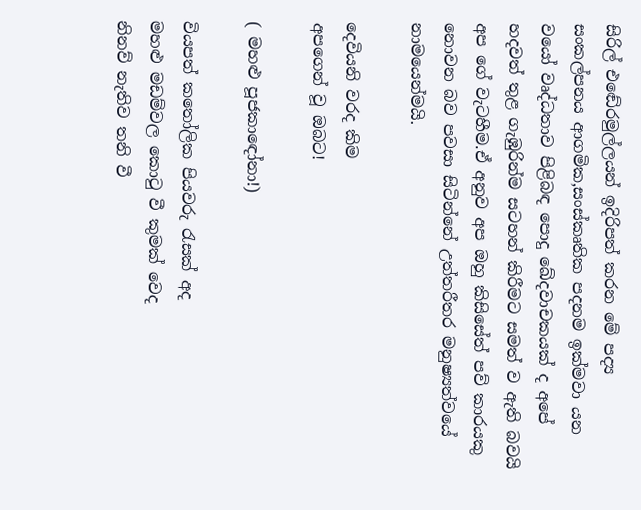සිරිල් එඬේරමුල්ලයන් ඉදිරිපත් කරන මේ පද්‍ය සංකල්පනය ආගමික,සංස්කෘතික පදනම ඉක්මවා යන වයෝ වෘද්ධතාව පිළිබඳ පොදු ඛේදවාචකයක් ද අපේ හදවත් තුළ ගැඹුරින්ම සටහන් කිරීමට සමත් ව ඇති බවයි අප ගේ වැටහීම.ඒ අනුව අප ඔහු කිසිසේත් පව් කාරයකු නොවන බව පවසා සිටින්නේ උත්තරීතර මනුෂ්‍යත්වයේ නාමයෙන්මයි.

දෙවියනි වරද කිම
අපගෙන් වූ ඔබට!

( මහළු පූජකාඳෝනා!)

වියපත් කතෝලික පියවරු රැසක් අද
මහළු මඩම්වල කොටු වී කුමක් වෙද
නිනව් නැතිව තනි වී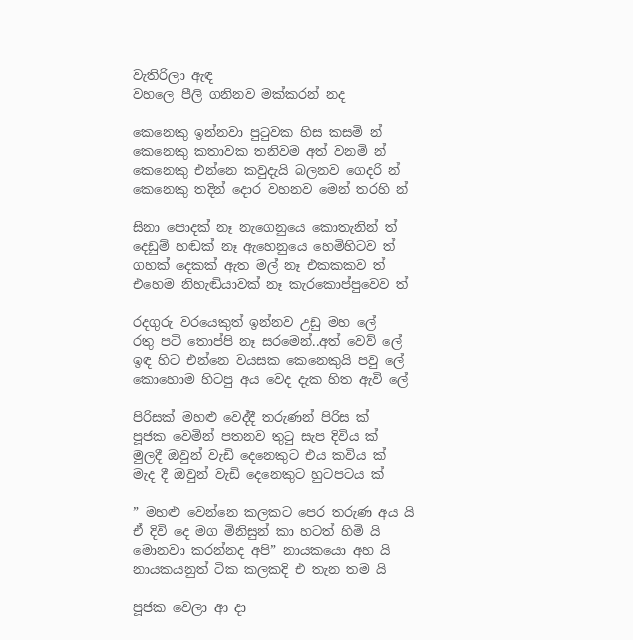වැතිරිලා ඇඳ
වහලෙ පීලි ගනිනව මක්කරන් නද

කෙනෙකු ඉන්නවා පුටුවක හිස කසමි න්
කෙනෙකු කතාවක තනිවම අත් වනමි න්
කෙනෙකු එන්නෙ කවුදැයි බලනව ගෙදරි න්
කෙනෙකු තදින් දොර වහනව මෙන් තරහි න්

සිනා පොදක් නෑ නැගෙනුයෙ කොතැනින් ත්
දෙඩුම් හඬක් නෑ ඇහෙනුයෙ හෙමිහිටව ත්
ගහක් දෙකක් ඇත මල් නෑ එකකකව ත්
එහෙම නිහැඬියාවක් නෑ කැරකොප්පුවෙව ත්

රදගුරු වරයෙකුත් ඉන්නව උඩු මහ ලේ
රතු පටි තොප්පි නෑ සරමෙන්..අත් වෙව් ලේ
ඉඳ හිට එන්නෙ වයසක කෙනෙකුයි පවු ලේ
කොහොම හිටපු අය වෙද දැක හිත ඇවි ලේ

පිරිසක් මහළු වෙද්දී තරුණන් පිරිස ක්
පූජක වෙමින් පතනව තුටු සැප දිවිය ක්
මුලදී ඔවුන් වැඩි දෙනෙකුට එය කවිය ක්
මැද දී ඔවුන් වැඩි දෙනෙකුට හුටපටය ක්

” මහළු වෙන්නෙ කලකට පෙර තරුණ අය යි
ඒ දිවි දෙ මග මිනිසුන් කා හටත් හිමි යි
මොනවා කරන්නද අපි” නායකයො අහ යි
නායකයනුත් ටික කලකදි එ තැන තම යි

පූජක වෙලා ආ දා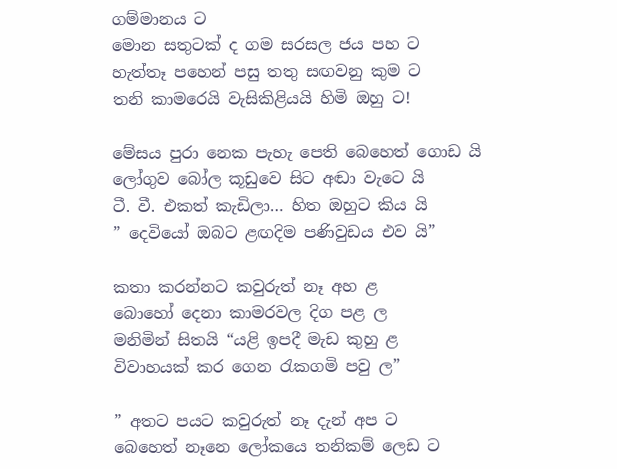ගම්මානය ට
මොන සතුටක් ද ගම සරසල ජය පහ ට
හැත්තෑ පහෙන් පසු තතු සඟවනු කුම ට
තනි කාමරෙයි වැසිකිළියයි හිමි ඔහු ට!

මේසය පුරා නෙක පැහැ පෙති බෙහෙත් ගොඩ යි
ලෝගුව බෝල කූඩුවෙ සිට අඬා වැටෙ යි
ටී. වී. එකත් කැඩිලා… හිත ඔහුට කිය යි
” දෙවියෝ ඔබට ළඟදිම පණිවුඩය එව යි”

කතා කරන්නට කවුරුත් නෑ අහ ළ
බොහෝ දෙනා කාමරවල දිග පළ ල
මනිමින් සිතයි “යළි ඉපදී මැඩ කුහු ළ
විවාහයක් කර ගෙන රැකගමි පවු ල”

” අතට පයට කවුරුත් නෑ දැන් අප ට
බෙහෙත් නෑනෙ ලෝකයෙ තනිකම් ලෙඩ ට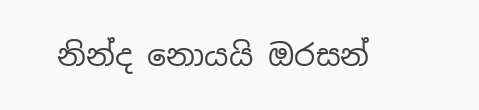නින්ද නොයයි ඔරසන්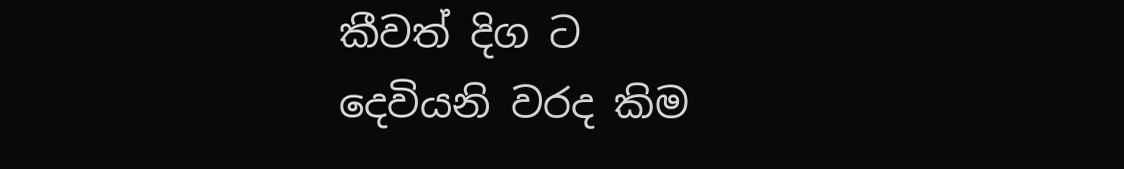කීවත් දිග ට
දෙවියනි වරද කිම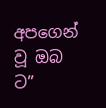අපගෙන් වූ ඔබ ට”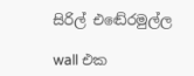සිරිල් එඬේරමුල්ල

wall එක